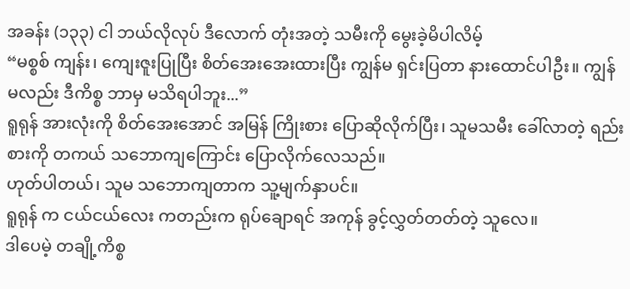အခန်း (၁၃၃) ငါ ဘယ်လိုလုပ် ဒီလောက် တုံးအတဲ့ သမီးကို မွေးခဲ့မိပါလိမ့်
“မစ္စစ် ကျန်း၊ ကျေးဇူးပြုပြီး စိတ်အေးအေးထားပြီး ကျွန်မ ရှင်းပြတာ နားထောင်ပါဦး။ ကျွန်မလည်း ဒီကိစ္စ ဘာမှ မသိရပါဘူး...”
ရူရုန် အားလုံးကို စိတ်အေးအောင် အမြန် ကြိုးစား ပြောဆိုလိုက်ပြီး၊ သူမသမီး ခေါ်လာတဲ့ ရည်းစားကို တကယ် သဘောကျကြောင်း ပြောလိုက်လေသည်။
ဟုတ်ပါတယ်၊ သူမ သဘောကျတာက သူ့မျက်နှာပင်။
ရူရုန် က ငယ်ငယ်လေး ကတည်းက ရုပ်ချောရင် အကုန် ခွင့်လွှတ်တတ်တဲ့ သူလေ။
ဒါပေမဲ့ တချို့ကိစ္စ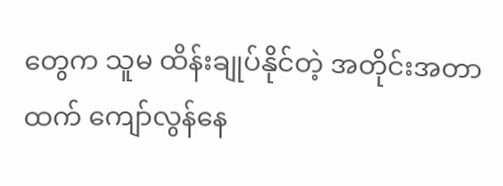တွေက သူမ ထိန်းချုပ်နိုင်တဲ့ အတိုင်းအတာထက် ကျော်လွန်နေ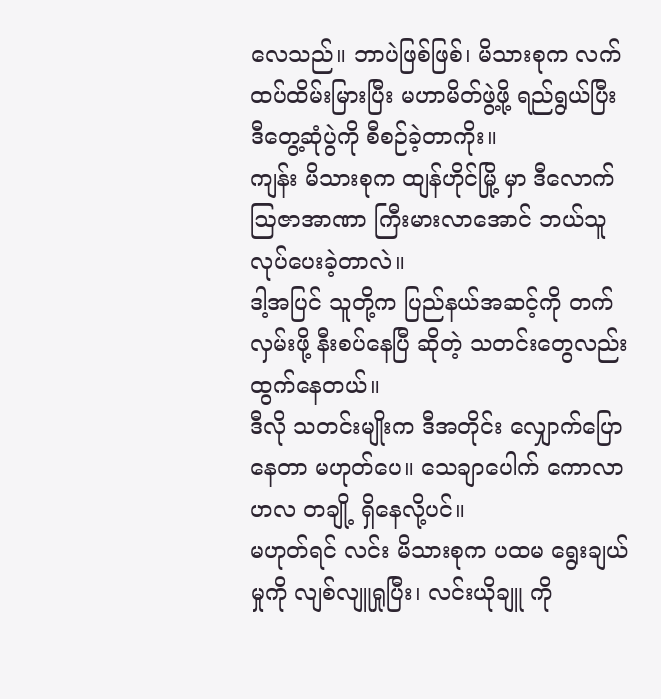လေသည်။ ဘာပဲဖြစ်ဖြစ်၊ မိသားစုက လက်ထပ်ထိမ်းမြားပြီး မဟာမိတ်ဖွဲ့ဖို့ ရည်ရွယ်ပြီး ဒီတွေ့ဆုံပွဲကို စီစဉ်ခဲ့တာကိုး။
ကျန်း မိသားစုက ထျန်ဟိုင်မြို့ မှာ ဒီလောက် ဩဇာအာဏာ ကြီးမားလာအောင် ဘယ်သူ လုပ်ပေးခဲ့တာလဲ။
ဒါ့အပြင် သူတို့က ပြည်နယ်အဆင့်ကို တက်လှမ်းဖို့ နီးစပ်နေပြီ ဆိုတဲ့ သတင်းတွေလည်း ထွက်နေတယ်။
ဒီလို သတင်းမျိုးက ဒီအတိုင်း လျှောက်ပြောနေတာ မဟုတ်ပေ။ သေချာပေါက် ကောလာဟလ တချို့ ရှိနေလို့ပင်။
မဟုတ်ရင် လင်း မိသားစုက ပထမ ရွေးချယ်မှုကို လျစ်လျူရှုပြီး၊ လင်းယိုချူ ကို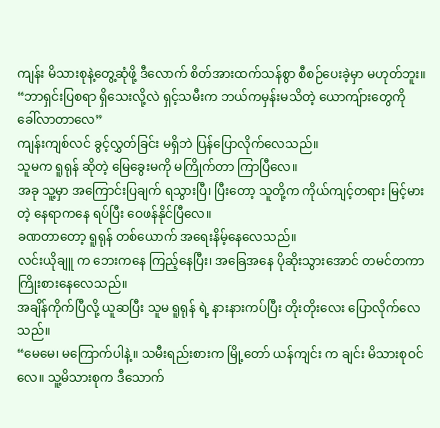ကျန်း မိသားစုနဲ့တွေ့ဆုံဖို့ ဒီလောက် စိတ်အားထက်သန်စွာ စီစဉ်ပေးခဲ့မှာ မဟုတ်ဘူး။
“ဘာရှင်းပြစရာ ရှိသေးလို့လဲ ရှင့်သမီးက ဘယ်ကမှန်းမသိတဲ့ ယောကျ်ားတွေကို ခေါ်လာတာလေ”
ကျန်းကျစ်လင် ခွင့်လွှတ်ခြင်း မရှိဘဲ ပြန်ပြောလိုက်လေသည်။
သူမက ရူရုန် ဆိုတဲ့ မြေခွေးမကို မကြိုက်တာ ကြာပြီလေ။
အခု သူ့မှာ အကြောင်းပြချက် ရသွားပြီ၊ ပြီးတော့ သူတို့က ကိုယ်ကျင့်တရား မြင့်မားတဲ့ နေရာကနေ ရပ်ပြီး ဝေဖန်နိုင်ပြီလေ။
ခဏတာတော့ ရူရုန် တစ်ယောက် အရေးနိမ့်နေလေသည်။
လင်းယိုချူ က ဘေးကနေ ကြည့်နေပြီး၊ အခြေအနေ ပိုဆိုးသွားအောင် တမင်တကာ ကြိုးစားနေလေသည်။
အချိန်ကိုက်ပြီလို့ ယူဆပြီး သူမ ရူရုန် ရဲ့ နားနားကပ်ပြီး တိုးတိုးလေး ပြောလိုက်လေသည်။
“မေမေ၊ မကြောက်ပါနဲ့။ သမီးရည်းစားက မြို့တော် ယန်ကျင်း က ချင်း မိသားစုဝင်လေ။ သူ့မိသားစုက ဒီသောက်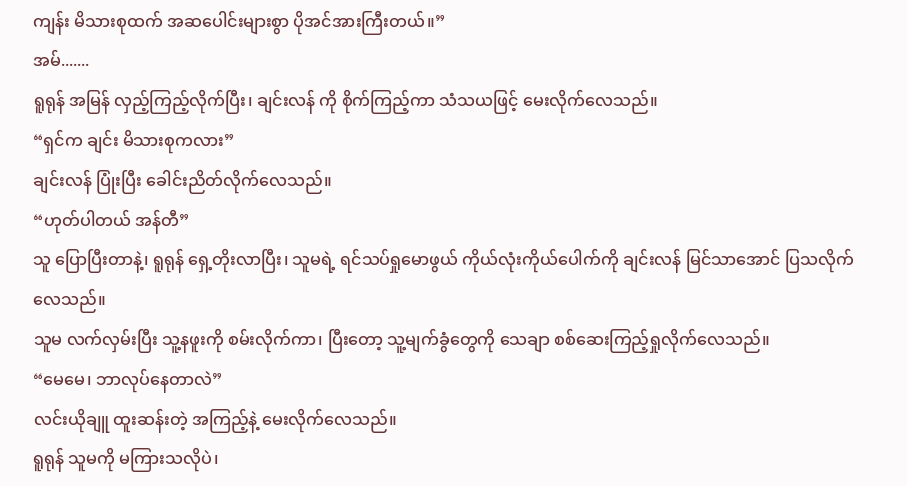ကျန်း မိသားစုထက် အဆပေါင်းများစွာ ပိုအင်အားကြီးတယ်။”
အမ်.......
ရူရုန် အမြန် လှည့်ကြည့်လိုက်ပြီး၊ ချင်းလန် ကို စိုက်ကြည့်ကာ သံသယဖြင့် မေးလိုက်လေသည်။
“ရှင်က ချင်း မိသားစုကလား”
ချင်းလန် ပြုံးပြီး ခေါင်းညိတ်လိုက်လေသည်။
“ဟုတ်ပါတယ် အန်တီ”
သူ ပြောပြီးတာနဲ့၊ ရူရုန် ရှေ့တိုးလာပြီး၊ သူမရဲ့ ရင်သပ်ရှုမောဖွယ် ကိုယ်လုံးကိုယ်ပေါက်ကို ချင်းလန် မြင်သာအောင် ပြသလိုက်လေသည်။
သူမ လက်လှမ်းပြီး သူ့နဖူးကို စမ်းလိုက်ကာ၊ ပြီးတော့ သူ့မျက်ခွံတွေကို သေချာ စစ်ဆေးကြည့်ရှုလိုက်လေသည်။
“မေမေ၊ ဘာလုပ်နေတာလဲ”
လင်းယိုချူ ထူးဆန်းတဲ့ အကြည့်နဲ့ မေးလိုက်လေသည်။
ရူရုန် သူမကို မကြားသလိုပဲ၊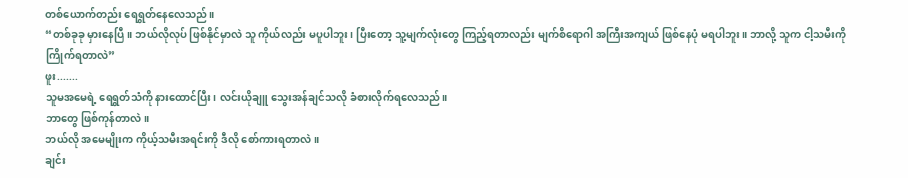တစ်ယောက်တည်း ရေရွတ်နေလေသည်။
“တစ်ခုခု မှားနေပြီ။ ဘယ်လိုလုပ် ဖြစ်နိုင်မှာလဲ သူ ကိုယ်လည်း မပူပါဘူး၊ ပြီးတော့ သူ့မျက်လုံးတွေ ကြည့်ရတာလည်း မျက်စိရောဂါ အကြီးအကျယ် ဖြစ်နေပုံ မရပါဘူး။ ဘာလို့ သူက ငါ့သမီးကို ကြိုက်ရတာလဲ”
ဖူး.......
သူမအမေရဲ့ ရေရွတ်သံကို နားထောင်ပြီး၊ လင်းယိုချူ သွေးအန်ချင်သလို ခံစားလိုက်ရလေသည်။
ဘာတွေ ဖြစ်ကုန်တာလဲ။
ဘယ်လို အမေမျိုးက ကိုယ့်သမီးအရင်းကို ဒီလို စော်ကားရတာလဲ။
ချင်း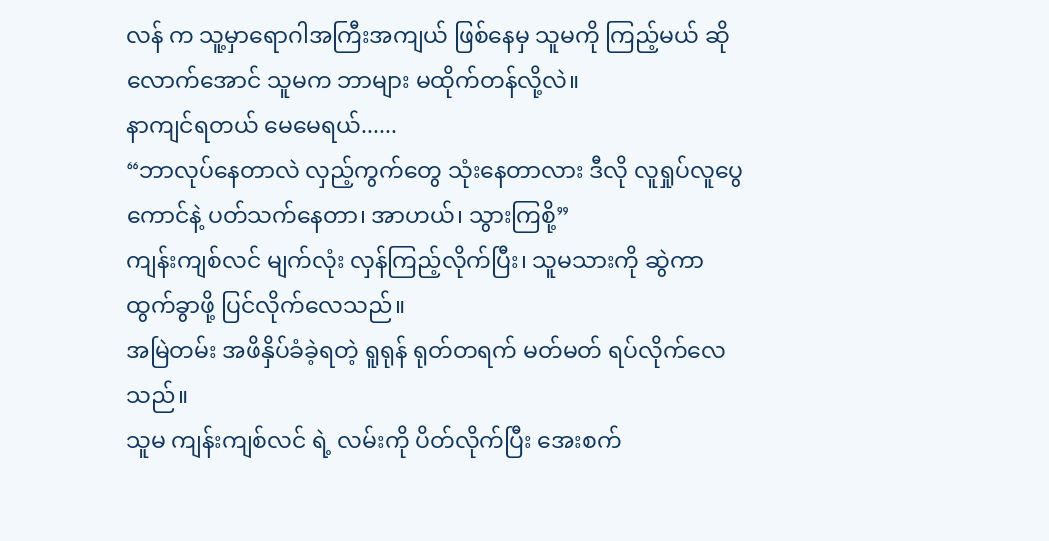လန် က သူ့မှာရောဂါအကြီးအကျယ် ဖြစ်နေမှ သူမကို ကြည့်မယ် ဆိုလောက်အောင် သူမက ဘာများ မထိုက်တန်လို့လဲ။
နာကျင်ရတယ် မေမေရယ်......
“ဘာလုပ်နေတာလဲ လှည့်ကွက်တွေ သုံးနေတာလား ဒီလို လူရှုပ်လူပွေ ကောင်နဲ့ ပတ်သက်နေတာ၊ အာဟယ်၊ သွားကြစို့”
ကျန်းကျစ်လင် မျက်လုံး လှန်ကြည့်လိုက်ပြီး၊ သူမသားကို ဆွဲကာ ထွက်ခွာဖို့ ပြင်လိုက်လေသည်။
အမြဲတမ်း အဖိနှိပ်ခံခဲ့ရတဲ့ ရူရုန် ရုတ်တရက် မတ်မတ် ရပ်လိုက်လေသည်။
သူမ ကျန်းကျစ်လင် ရဲ့ လမ်းကို ပိတ်လိုက်ပြီး အေးစက်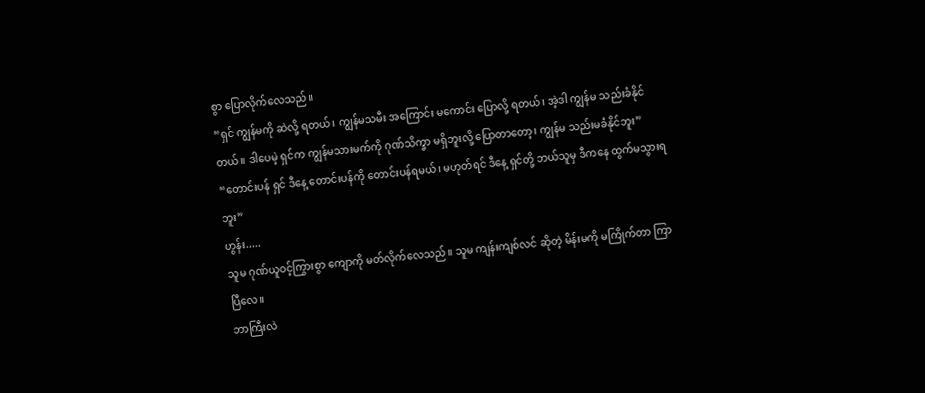စွာ ပြောလိုက်လေသည်။
“ရှင် ကျွန်မကို ဆဲလို့ ရတယ်၊ ကျွန်မသမီး အကြောင်း မကောင်း ပြောလို့ ရတယ်၊ အဲ့ဒါ ကျွန်မ သည်းခံနိုင်တယ်။ ဒါပေမဲ့ ရှင်က ကျွန်မသားမက်ကို ဂုဏ်သိက္ခာ မရှိဘူးလို့ ပြောတာတော့၊ ကျွန်မ သည်းမခံနိုင်ဘူး”
“တောင်းပန် ရှင် ဒီနေ့ တောင်းပန်ကို တောင်းပန်ရမယ်၊ မဟုတ်ရင် ဒီနေ့ ရှင်တို့ ဘယ်သူမှ ဒီကနေ ထွက်မသွားရဘူး”
ဟွန်း.....
သူမ ဂုဏ်ယူဝင့်ကြွားစွာ ကျောကို မတ်လိုက်လေသည်။ သူမ ကျန်းကျစ်လင် ဆိုတဲ့ မိန်းမကို မကြိုက်တာ ကြာပြီလေ။
ဘာကြီးလဲ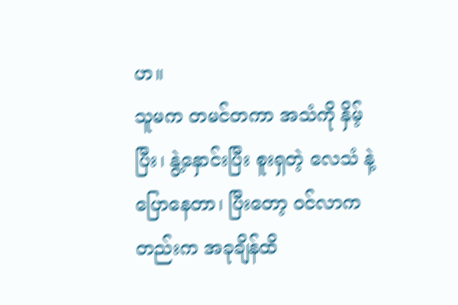ဟ။
သူမက တမင်တကာ အသံကို နှိမ့်ပြီး၊ နွဲ့နှောင်းပြီး စူးရှတဲ့ လေသံ နဲ့ ပြောနေတာ၊ ပြီးတော့ ဝင်လာကတည်းက အခုချိန်ထိ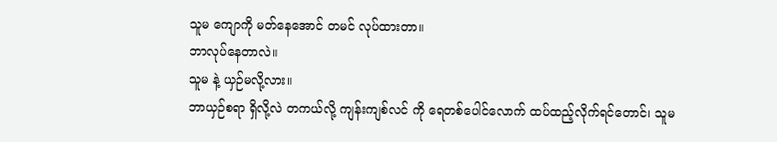သူမ ကျောကို မတ်နေအောင် တမင် လုပ်ထားတာ။
ဘာလုပ်နေတာလဲ။
သူမ နဲ့ ယှဉ်မလို့လား။
ဘာယှဉ်စရာ ရှိလို့လဲ တကယ်လို့ ကျန်းကျစ်လင် ကို ရေတစ်ပေါင်လောက် ထပ်ထည့်လိုက်ရင်တောင်၊ သူမ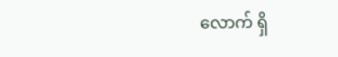လောက် ရှိ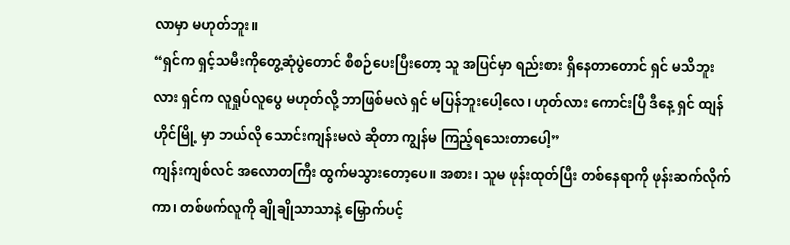လာမှာ မဟုတ်ဘူး။
“ရှင်က ရှင့်သမီးကိုတွေ့ဆုံပွဲတောင် စီစဉ်ပေးပြီးတော့ သူ အပြင်မှာ ရည်းစား ရှိနေတာတောင် ရှင် မသိဘူးလား ရှင်က လူရှုပ်လူပွေ မဟုတ်လို့ ဘာဖြစ်မလဲ ရှင် မပြန်ဘူးပေါ့လေ၊ ဟုတ်လား ကောင်းပြီ ဒီနေ့ ရှင် ထျန်ဟိုင်မြို့ မှာ ဘယ်လို သောင်းကျန်းမလဲ ဆိုတာ ကျွန်မ ကြည့်ရသေးတာပေါ့”
ကျန်းကျစ်လင် အလောတကြီး ထွက်မသွားတော့ပေ။ အစား၊ သူမ ဖုန်းထုတ်ပြီး တစ်နေရာကို ဖုန်းဆက်လိုက်ကာ၊ တစ်ဖက်လူကို ချိုချိုသာသာနဲ့ မြှောက်ပင့်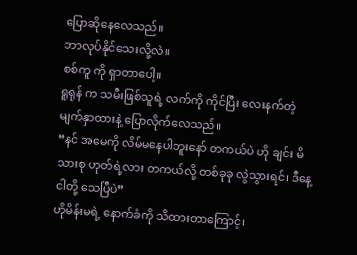ပြောဆိုနေလေသည်။
ဘာလုပ်နိုင်သေးလို့လဲ။
စစ်ကူ ကို ရှာတာပေါ့။
ရူရုန် က သမီးဖြစ်သူရဲ့ လက်ကို ကိုင်ပြီး လေးနက်တဲ့ မျက်နှာထားနဲ့ ပြောလိုက်လေသည်။
“နင် အမေကို လိမ်မနေပါဘူးနော် တကယ်ပဲ ဟို ချင်း မိသားစု ဟုတ်ရဲ့လား တကယ်လို့ တစ်ခုခု လွဲသွားရင်၊ ဒီနေ့ ငါတို့ သေပြီပဲ”
ဟိုမိန်းမရဲ့ နောက်ခံကို သိထားတာကြောင့်၊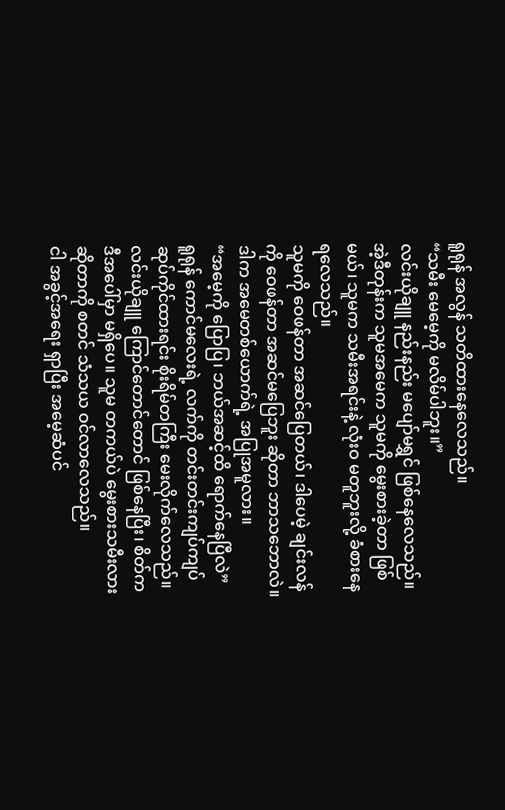ရူရုန် အလွန် သတိထားနေလေသည်။
“သမီး မေမေ့ကို မလိမ်ပါဘူး။”
လင်းယိုချူ နည်းနည်း မပျော်မရွှင် ဖြစ်နေလေသည်။
အဲ့ဒီတုန်းက သူမအမေက သူမကို မွေးစားခဲ့တာ ဖြစ်မယ်၊ သူမက သမီးအရင်းနဲ့ လုံးဝ မတူဘူးလို့ ခံစားနေရလေသည်။
သူမကို ဝေဖန်တာ အဆင်ပြေတယ်၊ ဒါပေမဲ့ ချင်းလန် ကို ဝေဖန်တာ အဆင်မပြေဘူး ဆိုတာ ဘာသဘောလဲ။
ဒါက အမေတစ်ယောက်ရဲ့ အပြုအမူလား။
“အမေ့ကို ပြောပြ၊ ဘယ်အဆင့်ထိ ရောက်နေပြီလဲ”
ရူရုန် ကောင်မလေးရဲ့ လက်ကို တင်းတင်းကျပ်ကျပ် ဆုပ်ကိုင်ထားရင်း စိုးရိမ်တကြီး မေးလိုက်လေသည်။
လင်းယိုချူ ကြောင်တောင်တောင် ဖြစ်နေပြီး၊ စိတ်က ဒီအပေါ်မှာ မရှိပေ။ သူမ တကယ်ပဲ မွေးစားသမီးလား ဆိုတာကို စတင် သံသယ ဝင်လာလေသည်။
ငါ အခွင့်အရေး ရှာပြီး အမေ့ဆံပင်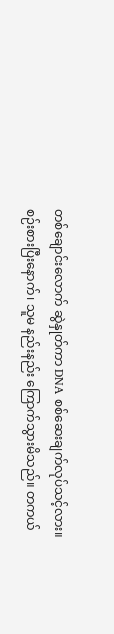တစ်ချောင်းလောက် ဆွဲနှုတ်ကာ DNA စစ်ဆေးချက်လုပ်သင့်လား။
စဉ်းစားပြီးနောက်၊ သူမ နည်းနည်း ကြောက်သွားမိသည်။ တကယ်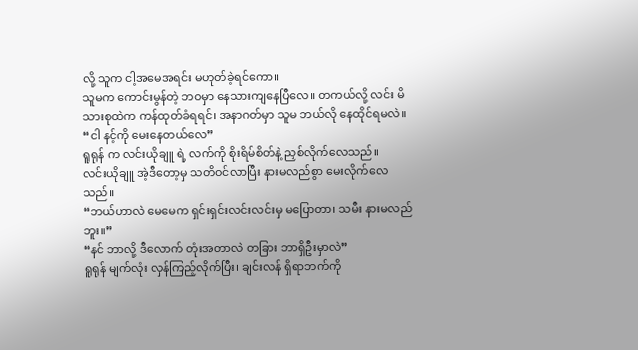လို့ သူက ငါ့အမေအရင်း မဟုတ်ခဲ့ရင်ကော။
သူမက ကောင်းမွန်တဲ့ ဘဝမှာ နေသားကျနေပြီလေ။ တကယ်လို့ လင်း မိသားစုထဲက ကန်ထုတ်ခံရရင်၊ အနာဂတ်မှာ သူမ ဘယ်လို နေထိုင်ရမလဲ။
“ငါ နင့်ကို မေးနေတယ်လေ”
ရူရုန် က လင်းယိုချူ ရဲ့ လက်ကို စိုးရိမ်စိတ်နဲ့ ညှစ်လိုက်လေသည်။
လင်းယိုချူ အဲ့ဒီတော့မှ သတိဝင်လာပြီး နားမလည်စွာ မေးလိုက်လေသည်။
“ဘယ်ဟာလဲ မေမေက ရှင်းရှင်းလင်းလင်းမှ မပြောတာ၊ သမီး နားမလည်ဘူး။”
“နင် ဘာလို့ ဒီလောက် တုံးအတာလဲ တခြား ဘာရှိဦးမှာလဲ”
ရူရုန် မျက်လုံး လှန်ကြည့်လိုက်ပြီး၊ ချင်းလန် ရှိရာဘက်ကို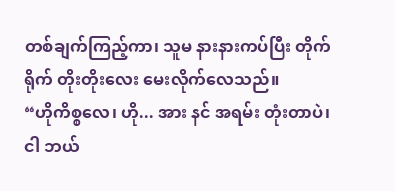တစ်ချက်ကြည့်ကာ၊ သူမ နားနားကပ်ပြီး တိုက်ရိုက် တိုးတိုးလေး မေးလိုက်လေသည်။
“ဟိုကိစ္စလေ၊ ဟို... အား နင် အရမ်း တုံးတာပဲ၊ ငါ ဘယ်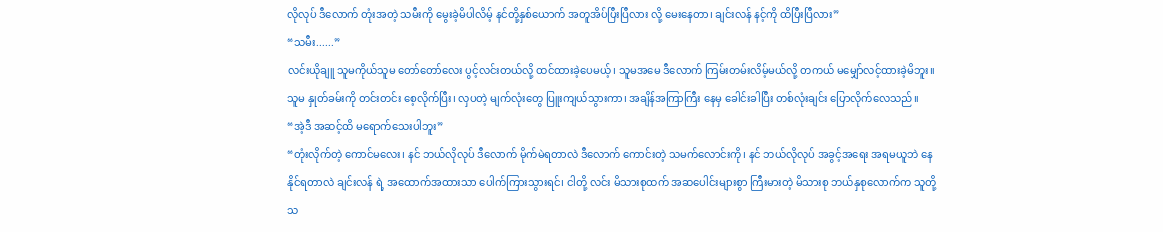လိုလုပ် ဒီလောက် တုံးအတဲ့ သမီးကို မွေးခဲ့မိပါလိမ့် နင်တို့နှစ်ယောက် အတူအိပ်ပြီးပြီလား လို့ မေးနေတာ၊ ချင်းလန် နင့်ကို ထိပြီးပြီလား”
“သမီး......”
လင်းယိုချူ သူမကိုယ်သူမ တော်တော်လေး ပွင့်လင်းတယ်လို့ ထင်ထားခဲ့ပေမယ့်၊ သူမအမေ ဒီလောက် ကြမ်းတမ်းလိမ့်မယ်လို့ တကယ် မမျှော်လင့်ထားခဲ့မိဘူး။
သူမ နှုတ်ခမ်းကို တင်းတင်း စေ့လိုက်ပြီး၊ လှပတဲ့ မျက်လုံးတွေ ပြူးကျယ်သွားကာ၊ အချိန်အကြာကြီး နေမှ ခေါင်းခါပြီး တစ်လုံးချင်း ပြောလိုက်လေသည်။
“အဲ့ဒီ အဆင့်ထိ မရောက်သေးပါဘူး”
“တုံးလိုက်တဲ့ ကောင်မလေး၊ နင် ဘယ်လိုလုပ် ဒီလောက် မိုက်မဲရတာလဲ ဒီလောက် ကောင်းတဲ့ သမက်လောင်းကို၊ နင် ဘယ်လိုလုပ် အခွင့်အရေး အရမယူဘဲ နေနိုင်ရတာလဲ ချင်းလန် ရဲ့ အထောက်အထားသာ ပေါက်ကြားသွားရင်၊ ငါတို့ လင်း မိသားစုထက် အဆပေါင်းများစွာ ကြီးမားတဲ့ မိသားစု ဘယ်နှစုလောက်က သူတို့သ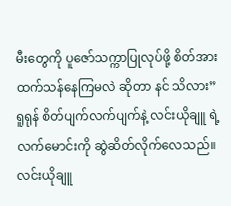မီးတွေကို ပူဇော်သက္ကာပြုလုပ်ဖို့ စိတ်အားထက်သန်နေကြမလဲ ဆိုတာ နင် သိလား”
ရူရုန် စိတ်ပျက်လက်ပျက်နဲ့ လင်းယိုချူ ရဲ့ လက်မောင်းကို ဆွဲဆိတ်လိုက်လေသည်။
လင်းယိုချူ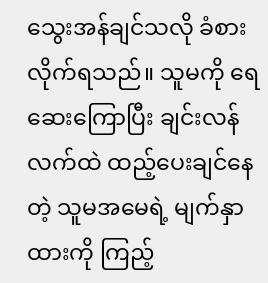သွေးအန်ချင်သလို ခံစားလိုက်ရသည်။ သူမကို ရေဆေးကြောပြီး ချင်းလန် လက်ထဲ ထည့်ပေးချင်နေတဲ့ သူမအမေရဲ့ မျက်နှာထားကို ကြည့်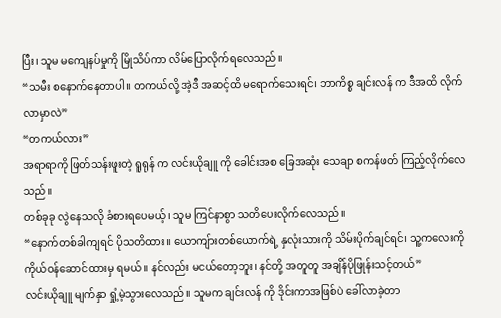ပြီး၊ သူမ မကျေနပ်မှုကို မြိုသိပ်ကာ လိမ်ပြောလိုက်ရလေသည်။
“သမီး စနောက်နေတာပါ။ တကယ်လို့ အဲ့ဒီ အဆင့်ထိ မရောက်သေးရင်၊ ဘာကိစ္စ ချင်းလန် က ဒီအထိ လိုက်လာမှာလဲ”
“တကယ်လား”
အရာရာကို ဖြတ်သန်းဖူးတဲ့ ရူရုန် က လင်းယိုချူ ကို ခေါင်းအစ ခြေအဆုံး သေချာ စကန်ဖတ် ကြည့်လိုက်လေသည်။
တစ်ခုခု လွဲနေသလို ခံစားရပေမယ့်၊ သူမ ကြင်နာစွာ သတိပေးလိုက်လေသည်။
“နောက်တစ်ခါကျရင် ပိုသတိထား။ ယောကျ်ားတစ်ယောက်ရဲ့ နှလုံးသားကို သိမ်းပိုက်ချင်ရင်၊ သူ့ကလေးကို ကိုယ်ဝန်ဆောင်ထားမှ ရမယ်။ နင်လည်း မငယ်တော့ဘူး၊ နင်တို့ အတူတူ အချိန်ပိုဖြုန်းသင့်တယ်”
လင်းယိုချူ မျက်နှာ ရှုံ့မဲ့သွားလေသည်။ သူမက ချင်းလန် ကို ဒိုင်းကာအဖြစ်ပဲ ခေါ်လာခဲ့တာ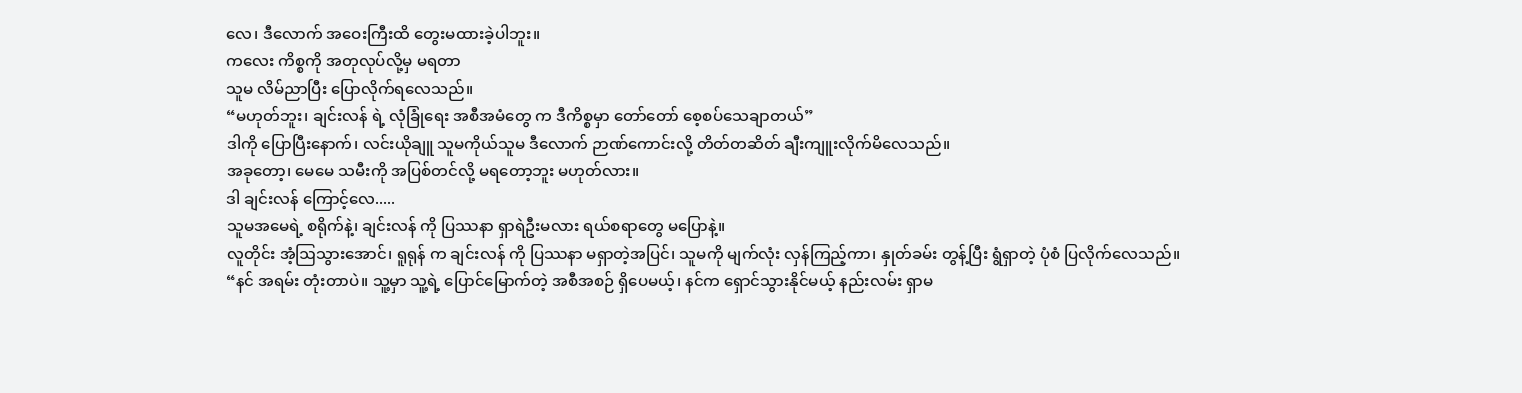လေ၊ ဒီလောက် အဝေးကြီးထိ တွေးမထားခဲ့ပါဘူး။
ကလေး ကိစ္စကို အတုလုပ်လို့မှ မရတာ
သူမ လိမ်ညာပြီး ပြောလိုက်ရလေသည်။
“မဟုတ်ဘူး၊ ချင်းလန် ရဲ့ လုံခြုံရေး အစီအမံတွေ က ဒီကိစ္စမှာ တော်တော် စေ့စပ်သေချာတယ်”
ဒါကို ပြောပြီးနောက်၊ လင်းယိုချူ သူမကိုယ်သူမ ဒီလောက် ဉာဏ်ကောင်းလို့ တိတ်တဆိတ် ချီးကျူးလိုက်မိလေသည်။
အခုတော့၊ မေမေ သမီးကို အပြစ်တင်လို့ မရတော့ဘူး မဟုတ်လား။
ဒါ ချင်းလန် ကြောင့်လေ.....
သူမအမေရဲ့ စရိုက်နဲ့၊ ချင်းလန် ကို ပြဿနာ ရှာရဲဦးမလား ရယ်စရာတွေ မပြောနဲ့။
လူတိုင်း အံ့ဩသွားအောင်၊ ရူရုန် က ချင်းလန် ကို ပြဿနာ မရှာတဲ့အပြင်၊ သူမကို မျက်လုံး လှန်ကြည့်ကာ၊ နှုတ်ခမ်း တွန့်ပြီး ရွံရှာတဲ့ ပုံစံ ပြလိုက်လေသည်။
“နင် အရမ်း တုံးတာပဲ။ သူ့မှာ သူ့ရဲ့ ပြောင်မြောက်တဲ့ အစီအစဉ် ရှိပေမယ့်၊ နင်က ရှောင်သွားနိုင်မယ့် နည်းလမ်း ရှာမ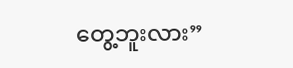တွေ့ဘူးလား”